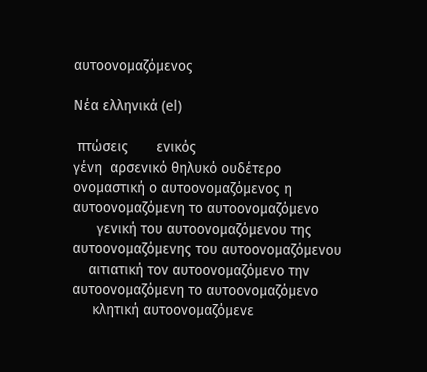αυτοονομαζόμενος

Νέα ελληνικά (el)

 πτώσεις       ενικός
γένη  αρσενικό θηλυκό ουδέτερο
ονομαστική ο αυτοονομαζόμενος η αυτοονομαζόμενη το αυτοονομαζόμενο
      γενική του αυτοονομαζόμενου της αυτοονομαζόμενης του αυτοονομαζόμενου
    αιτιατική τον αυτοονομαζόμενο την αυτοονομαζόμενη το αυτοονομαζόμενο
     κλητική αυτοονομαζόμενε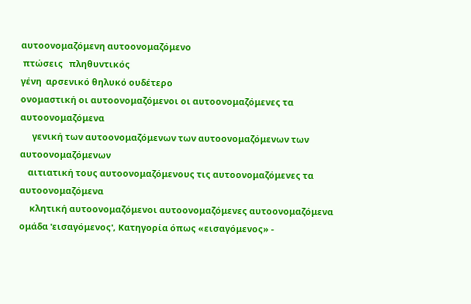αυτοονομαζόμενη αυτοονομαζόμενο
 πτώσεις   πληθυντικός
γένη  αρσενικό θηλυκό ουδέτερο
ονομαστική οι αυτοονομαζόμενοι οι αυτοονομαζόμενες τα αυτοονομαζόμενα
      γενική των αυτοονομαζόμενων των αυτοονομαζόμενων των αυτοονομαζόμενων
    αιτιατική τους αυτοονομαζόμενους τις αυτοονομαζόμενες τα αυτοονομαζόμενα
     κλητική αυτοονομαζόμενοι αυτοονομαζόμενες αυτοονομαζόμενα
ομάδα 'εισαγόμενος', Κατηγορία όπως «εισαγόμενος» -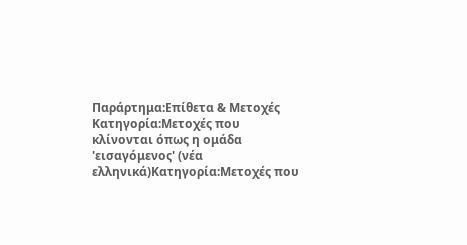Παράρτημα:Επίθετα & Μετοχές
Κατηγορία:Μετοχές που κλίνονται όπως η ομάδα 'εισαγόμενος' (νέα ελληνικά)Κατηγορία:Μετοχές που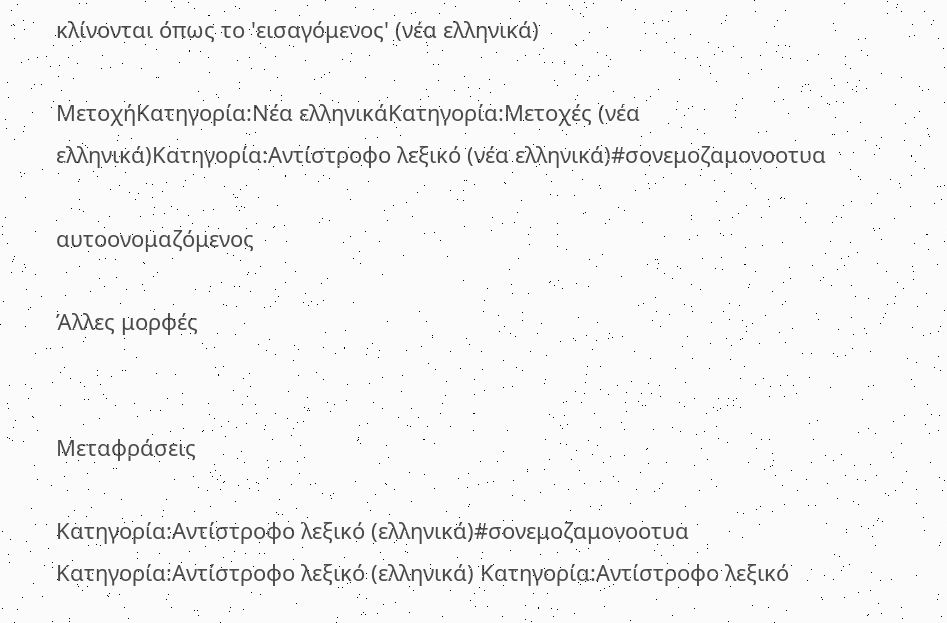κλίνονται όπως το 'εισαγόμενος' (νέα ελληνικά)

ΜετοχήΚατηγορία:Νέα ελληνικάΚατηγορία:Μετοχές (νέα ελληνικά)Κατηγορία:Αντίστροφο λεξικό (νέα ελληνικά)#σονεμοζαμονοοτυα

αυτοονομαζόμενος

Άλλες μορφές


Μεταφράσεις

Κατηγορία:Αντίστροφο λεξικό (ελληνικά)#σονεμοζαμονοοτυα
Κατηγορία:Αντίστροφο λεξικό (ελληνικά) Κατηγορία:Αντίστροφο λεξικό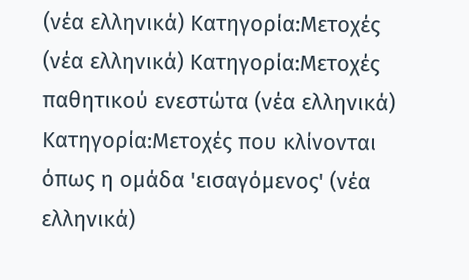(νέα ελληνικά) Κατηγορία:Μετοχές (νέα ελληνικά) Κατηγορία:Μετοχές παθητικού ενεστώτα (νέα ελληνικά) Κατηγορία:Μετοχές που κλίνονται όπως η ομάδα 'εισαγόμενος' (νέα ελληνικά)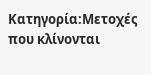Κατηγορία:Μετοχές που κλίνονται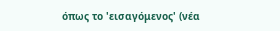όπως το 'εισαγόμενος' (νέα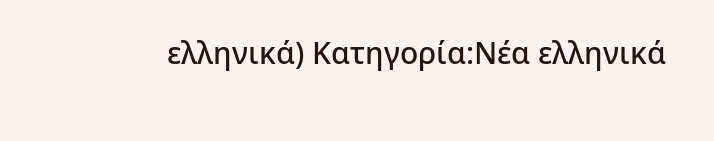ελληνικά) Κατηγορία:Νέα ελληνικά